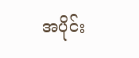အပိုင်း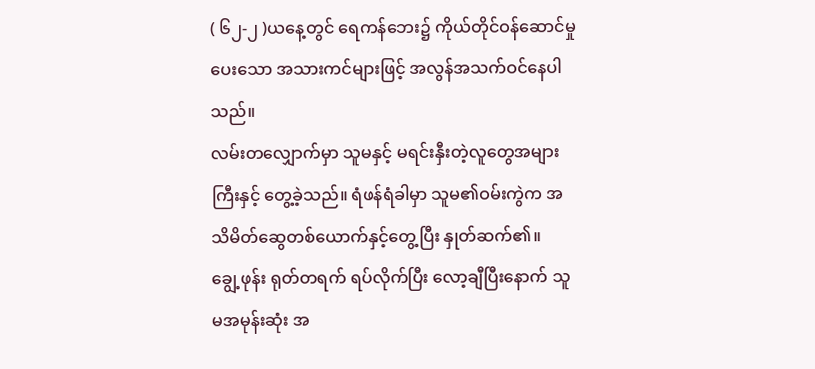( ၆၂-၂ )ယနေ့တွင် ရေကန်ဘေး၌ ကိုယ်တိုင်ဝန်ဆောင်မှုပေးသော အသားကင်များဖြင့် အလွန်အသက်ဝင်နေပါသည်။
လမ်းတလျှောက်မှာ သူမနှင့် မရင်းနှီးတဲ့လူတွေအများကြီးနှင့် တွေ့ခဲ့သည်။ ရံဖန်ရံခါမှာ သူမ၏ဝမ်းကွဲက အသိမိတ်ဆွေတစ်ယောက်နှင့်တွေ့ပြီး နှုတ်ဆက်၏။
ချွေ့ဖုန်း ရုတ်တရက် ရပ်လိုက်ပြီး လော့ချီပြီးနောက် သူမအမုန်းဆုံး အ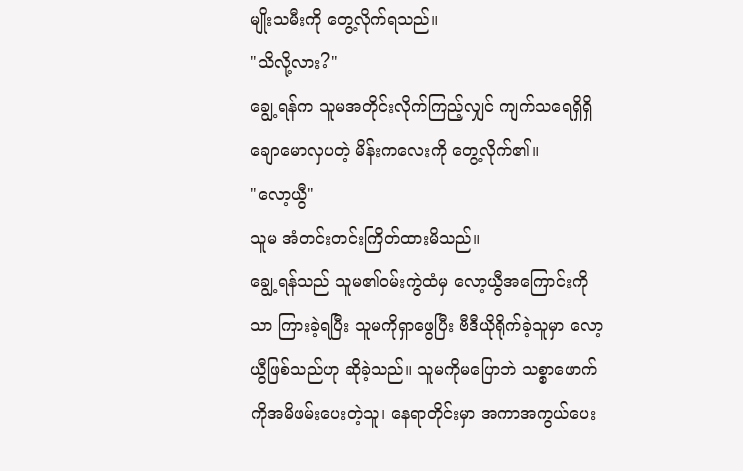မျိုးသမီးကို တွေ့လိုက်ရသည်။
"သိလို့လား?"
ချွေ့ရန်က သူမအတိုင်းလိုက်ကြည့်လျှင် ကျက်သရေရှိရှိ ချောမောလှပတဲ့ မိန်းကလေးကို တွေ့လိုက်၏။
"လော့ယွီ"
သူမ အံတင်းတင်းကြိတ်ထားမိသည်။
ချွေ့ရန်သည် သူမ၏ဝမ်းကွဲထံမှ လော့ယွီအကြောင်းကိုသာ ကြားခဲ့ရပြီး သူမကိုရှာဖွေပြီး ဗီဒီယိုရိုက်ခဲ့သူမှာ လော့ယွီဖြစ်သည်ဟု ဆိုခဲ့သည်။ သူမကိုမပြောဘဲ သစ္စာဖောက်ကိုအမိဖမ်းပေးတဲ့သူ၊ နေရာတိုင်းမှာ အကာအကွယ်ပေး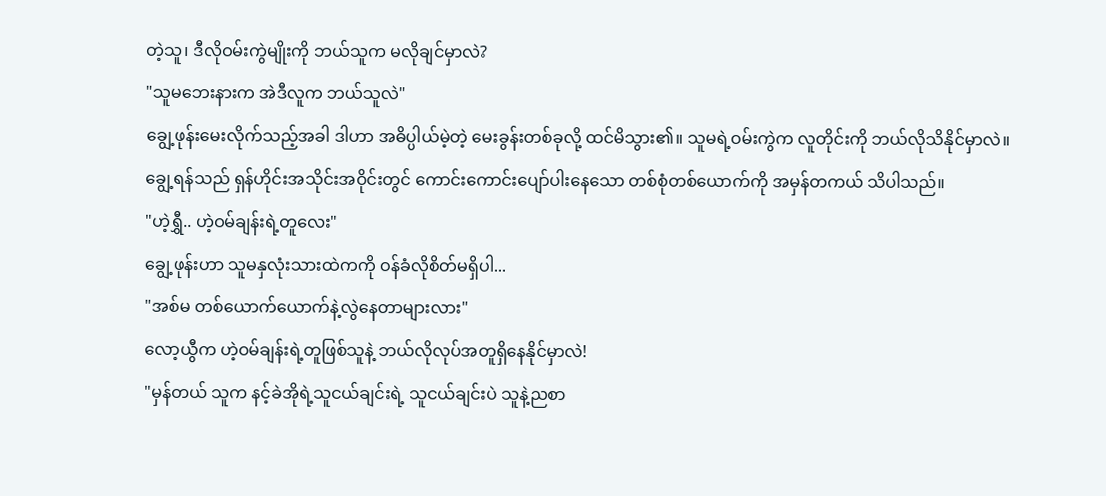တဲ့သူ၊ ဒီလိုဝမ်းကွဲမျိုးကို ဘယ်သူက မလိုချင်မှာလဲ?
"သူမဘေးနားက အဲဒီလူက ဘယ်သူလဲ"
ချွေ့ဖုန်းမေးလိုက်သည့်အခါ ဒါဟာ အဓိပ္ပါယ်မဲ့တဲ့ မေးခွန်းတစ်ခုလို့ ထင်မိသွား၏။ သူမရဲ့ဝမ်းကွဲက လူတိုင်းကို ဘယ်လိုသိနိုင်မှာလဲ။
ချွေ့ရန်သည် ရှန်ဟိုင်းအသိုင်းအဝိုင်းတွင် ကောင်းကောင်းပျော်ပါးနေသော တစ်စုံတစ်ယောက်ကို အမှန်တကယ် သိပါသည်။
"ဟဲ့ရွှီ.. ဟဲ့ဝမ်ချန်းရဲ့တူလေး"
ချွေ့ဖုန်းဟာ သူမနှလုံးသားထဲကကို ဝန်ခံလိုစိတ်မရှိပါ...
"အစ်မ တစ်ယောက်ယောက်နဲ့လွဲနေတာများလား"
လော့ယွီက ဟဲ့ဝမ်ချန်းရဲ့တူဖြစ်သူနဲ့ ဘယ်လိုလုပ်အတူရှိနေနိုင်မှာလဲ!
"မှန်တယ် သူက နင့်ခဲအိုရဲ့သူငယ်ချင်းရဲ့ သူငယ်ချင်းပဲ သူနဲ့ညစာ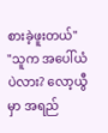စားခဲ့ဖူးတယ်"
"သူက အပေါ်ယံပဲလား? လော့ယွီမှာ အရည်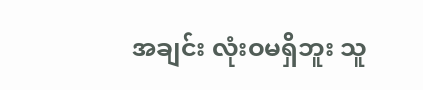အချင်း လုံးဝမရှိဘူး သူ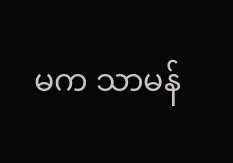မက သာမန်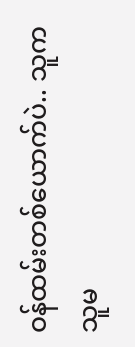ဝန်ထမ်းတစ်ယောက်ပဲ.. သူက သူမ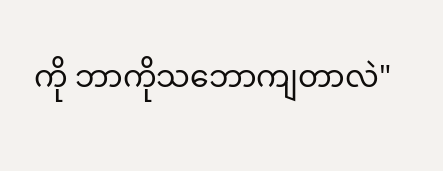ကို ဘာကိုသဘောကျတာလဲ"